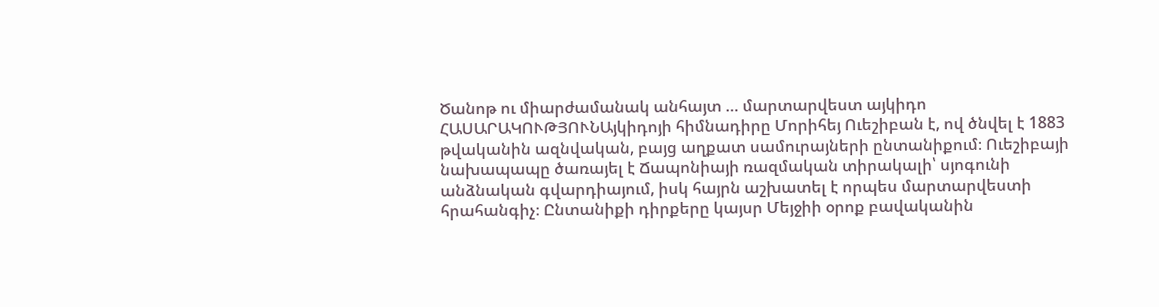Ծանոթ ու միարժամանակ անհայտ … մարտարվեստ այկիդո
ՀԱՍԱՐԱԿՈՒԹՅՈՒՆԱյկիդոյի հիմնադիրը Մորիհեյ Ուեշիբան է, ով ծնվել է 1883 թվականին ազնվական, բայց աղքատ սամուրայների ընտանիքում։ Ուեշիբայի նախապապը ծառայել է Ճապոնիայի ռազմական տիրակալի՝ սյոգունի անձնական գվարդիայում, իսկ հայրն աշխատել է որպես մարտարվեստի հրահանգիչ։ Ընտանիքի դիրքերը կայսր Մեյջիի օրոք բավականին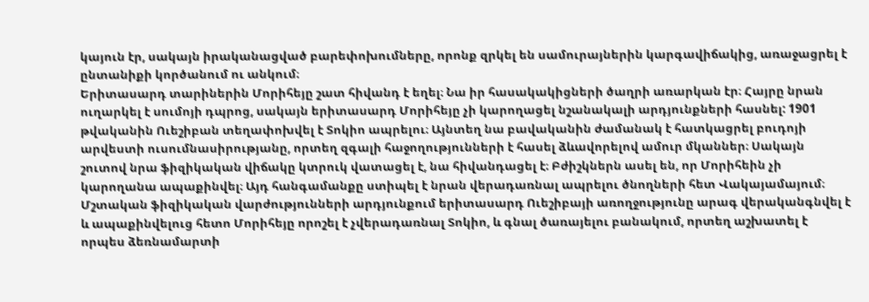կայուն էր, սակայն իրականացված բարեփոխումները, որոնք զրկել են սամուրայներին կարգավիճակից, առաջացրել է ընտանիքի կործանում ու անկում։
Երիտասարդ տարիներին Մորիհեյը շատ հիվանդ է եղել։ Նա իր հասակակիցների ծաղրի առարկան էր։ Հայրը նրան ուղարկել է սումոյի դպրոց, սակայն երիտասարդ Մորիհեյը չի կարողացել նշանակալի արդյունքների հասնել: 1901 թվականին Ուեշիբան տեղափոխվել է Տոկիո ապրելու։ Այնտեղ նա բավականին ժամանակ է հատկացրել բուդոյի արվեստի ուսումնասիրությանը, որտեղ զգալի հաջողությունների է հասել ձևավորելով ամուր մկաններ։ Սակայն շուտով նրա ֆիզիկական վիճակը կտրուկ վատացել է, նա հիվանդացել է։ Բժիշկներն ասել են, որ Մորիհեին չի կարողանա ապաքինվել։ Այդ հանգամանքը ստիպել է նրան վերադառնալ ապրելու ծնողների հետ Վակայամայում։ Մշտական ֆիզիկական վարժությունների արդյունքում երիտասարդ Ուեշիբայի առողջությունը արագ վերականգնվել է և ապաքինվելուց հետո Մորիհեյը որոշել է չվերադառնալ Տոկիո, և գնալ ծառայելու բանակում, որտեղ աշխատել է որպես ձեռնամարտի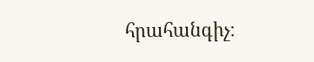հրահանգիչ։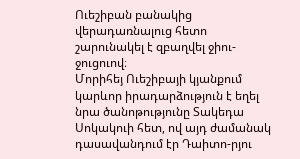Ուեշիբան բանակից վերադառնալուց հետո շարունակել է զբաղվել ջիու-ջուցուով։
Մորիհեյ Ուեշիբայի կյանքում կարևոր իրադարձություն է եղել նրա ծանոթությունը Տակեդա Սոկակուի հետ, ով այդ ժամանակ դասավանդում էր Դաիտո-րյու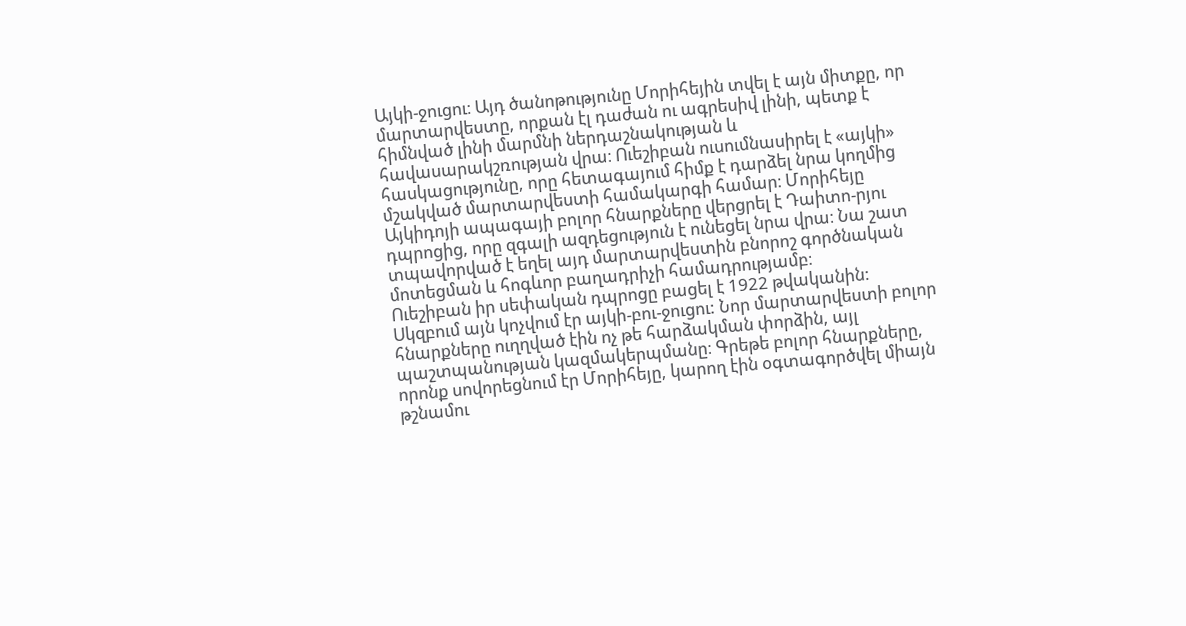Այկի-ջուցու։ Այդ ծանոթությունը Մորիհեյին տվել է այն միտքը, որ մարտարվեստը, որքան էլ դաժան ու ագրեսիվ լինի, պետք է հիմնված լինի մարմնի ներդաշնակության և հավասարակշռության վրա։ Ուեշիբան ուսումնասիրել է «այկի» հասկացությունը, որը հետագայում հիմք է դարձել նրա կողմից մշակված մարտարվեստի համակարգի համար։ Մորիհեյը Այկիդոյի ապագայի բոլոր հնարքները վերցրել է Դաիտո-րյու դպրոցից, որը զգալի ազդեցություն է ունեցել նրա վրա։ Նա շատ տպավորված է եղել այդ մարտարվեստին բնորոշ գործնական մոտեցման և հոգևոր բաղադրիչի համադրությամբ։
Ուեշիբան իր սեփական դպրոցը բացել է 1922 թվականին: Սկզբում այն կոչվում էր այկի-բու-ջուցու: Նոր մարտարվեստի բոլոր հնարքները ուղղված էին ոչ թե հարձակման փորձին, այլ պաշտպանության կազմակերպմանը։ Գրեթե բոլոր հնարքները, որոնք սովորեցնում էր Մորիհեյը, կարող էին օգտագործվել միայն թշնամու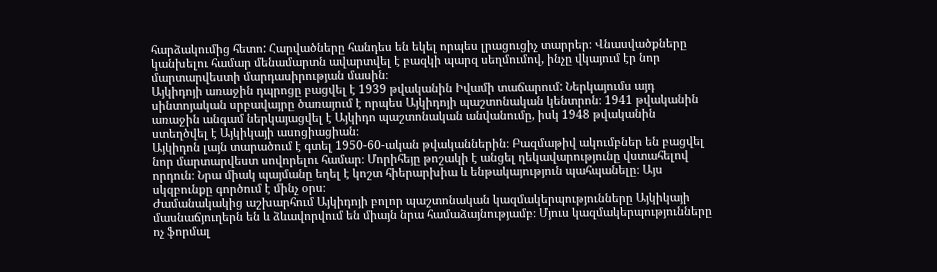հարձակումից հետո: Հարվածները հանդես են եկել որպես լրացուցիչ տարրեր։ Վնասվածքները կանխելու համար մենամարտն ավարտվել է բազկի պարզ սեղմումով, ինչը վկայում էր նոր մարտարվեստի մարդասիրության մասին։
Այկիդոյի առաջին դպրոցը բացվել է 1939 թվականին Իվամի տաճարում: Ներկայումս այդ սինտոյական սրբավայրը ծառայում է որպես Այկիդոյի պաշտոնական կենտրոն։ 1941 թվականին առաջին անգամ ներկայացվել է Այկիդո պաշտոնական անվանումը, իսկ 1948 թվականին ստեղծվել է Այկիկայի ասոցիացիան։
Այկիդոն լայն տարածում է գտել 1950-60-ական թվականներին։ Բազմաթիվ ակումբներ են բացվել նոր մարտարվեստ սովորելու համար։ Մորիհեյը թոշակի է անցել ղեկավարությունը վստահելով որդուն։ Նրա միակ պայմանը եղել է կոշտ հիերարխիա և ենթակայություն պահպանելը։ Այս սկզբունքը գործում է մինչ օրս։
Ժամանակակից աշխարհում Այկիդոյի բոլոր պաշտոնական կազմակերպությունները Այկիկայի մասնաճյուղերն են և ձևավորվում են միայն նրա համաձայնությամբ։ Մյուս կազմակերպությունները ոչ ֆորմալ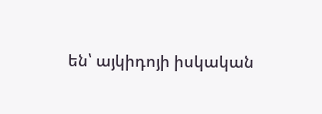են՝ այկիդոյի իսկական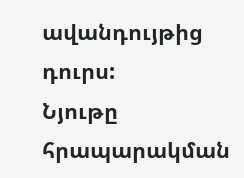ավանդույթից դուրս:
Նյութը հրապարակման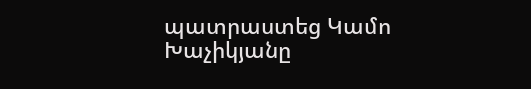պատրաստեց Կամո Խաչիկյանը